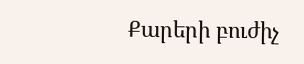Քարերի բուժիչ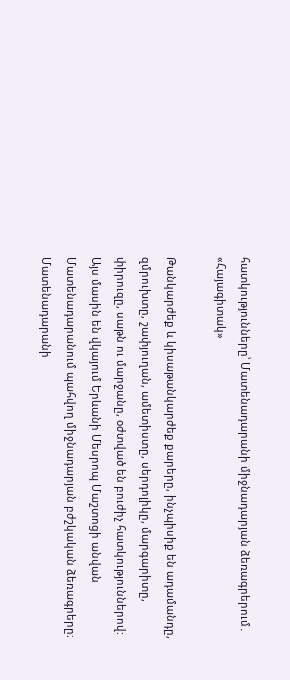հատկությունները՝ Մատենադարանի միջնադարյան ձեռագրերում․ «Հայագիտակ»

Թանկարժեք և կիսաթանկարժեք քարերը, ինչպիսիք են ադամանդը, զմրուխտը, շափյուղան, ամետիստը, սերդոլիկը, մարգարիտը, փիրուզը, սաթն ու մարջանը, օժտված են բուժիչ հատկություններով: Այս մասին են վկայում Երևանի Մեսրոպ Մաշտոցի անվան Մատենադարանում պահվող միջնադարյան բժշկական ձեռագրերը։ Մատենադարանի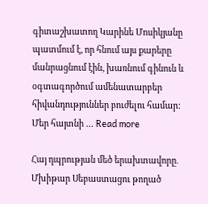գիտաշխատող Կարինե Մոսիկյանը պատմում է, որ հնում այս քարերը մանրացնում էին, խառնում գինուն և օգտագործում ամենատարբեր հիվանդություններ բուժելու համար: Մեր հայտնի … Read more

Հայ դպրության մեծ երախտավորը․ Մխիթար Սեբաստացու թողած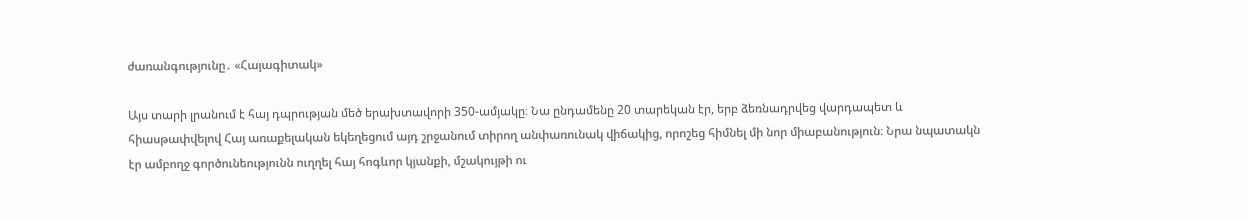ժառանգությունը․ «Հայագիտակ»

Այս տարի լրանում է հայ դպրության մեծ երախտավորի 350-ամյակը։ Նա ընդամենը 20 տարեկան էր, երբ ձեռնադրվեց վարդապետ և հիասթափվելով Հայ առաքելական եկեղեցում այդ շրջանում տիրող անփառունակ վիճակից, որոշեց հիմնել մի նոր միաբանություն։ Նրա նպատակն էր ամբողջ գործունեությունն ուղղել հայ հոգևոր կյանքի, մշակույթի ու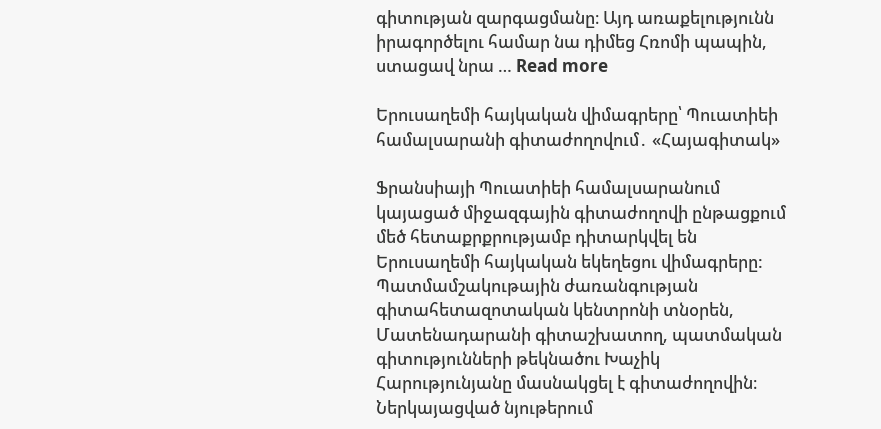գիտության զարգացմանը։ Այդ առաքելությունն իրագործելու համար նա դիմեց Հռոմի պապին, ստացավ նրա … Read more

Երուսաղեմի հայկական վիմագրերը՝ Պուատիեի համալսարանի գիտաժողովում․ «Հայագիտակ»

Ֆրանսիայի Պուատիեի համալսարանում կայացած միջազգային գիտաժողովի ընթացքում մեծ հետաքրքրությամբ դիտարկվել են Երուսաղեմի հայկական եկեղեցու վիմագրերը: Պատմամշակութային ժառանգության գիտահետազոտական կենտրոնի տնօրեն, Մատենադարանի գիտաշխատող, պատմական գիտությունների թեկնածու Խաչիկ Հարությունյանը մասնակցել է գիտաժողովին։ Ներկայացված նյութերում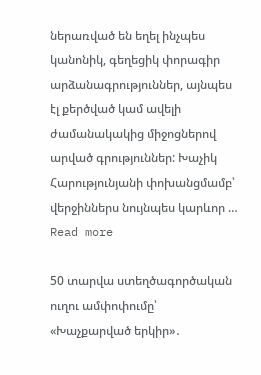ներառված են եղել ինչպես կանոնիկ, գեղեցիկ փորագիր արձանագրություններ, այնպես էլ քերծված կամ ավելի ժամանակակից միջոցներով արված գրություններ: Խաչիկ Հարությունյանի փոխանցմամբ՝ վերջիններս նույնպես կարևոր … Read more

50 տարվա ստեղծագործական ուղու ամփոփումը՝ «Խաչքարված երկիր»․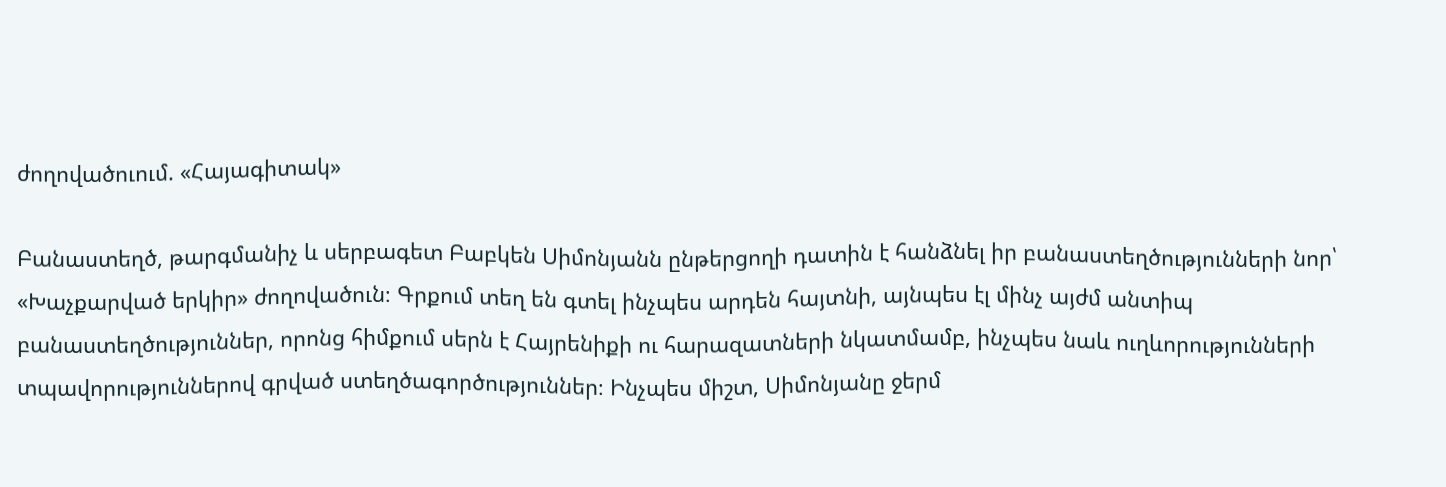ժողովածուում. «Հայագիտակ»

Բանաստեղծ, թարգմանիչ և սերբագետ Բաբկեն Սիմոնյանն ընթերցողի դատին է հանձնել իր բանաստեղծությունների նոր՝ «Խաչքարված երկիր» ժողովածուն։ Գրքում տեղ են գտել ինչպես արդեն հայտնի, այնպես էլ մինչ այժմ անտիպ բանաստեղծություններ, որոնց հիմքում սերն է Հայրենիքի ու հարազատների նկատմամբ, ինչպես նաև ուղևորությունների տպավորություններով գրված ստեղծագործություններ։ Ինչպես միշտ, Սիմոնյանը ջերմ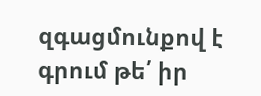զգացմունքով է գրում թե՛ իր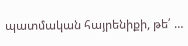պատմական հայրենիքի, թե՛ …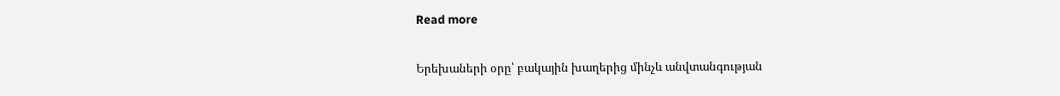Read more

Երեխաների օրը՝ բակային խաղերից մինչև անվտանգության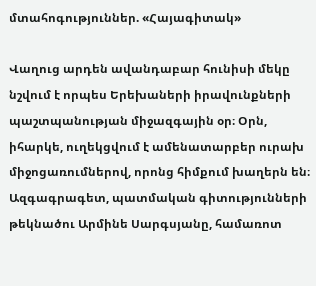մտահոգություններ. «Հայագիտակ»

Վաղուց արդեն ավանդաբար հունիսի մեկը նշվում է որպես Երեխաների իրավունքների պաշտպանության միջազգային օր։ Օրն, իհարկե, ուղեկցվում է ամենատարբեր ուրախ միջոցառումներով, որոնց հիմքում խաղերն են։ Ազգագրագետ, պատմական գիտությունների թեկնածու Արմինե Սարգսյանը, համառոտ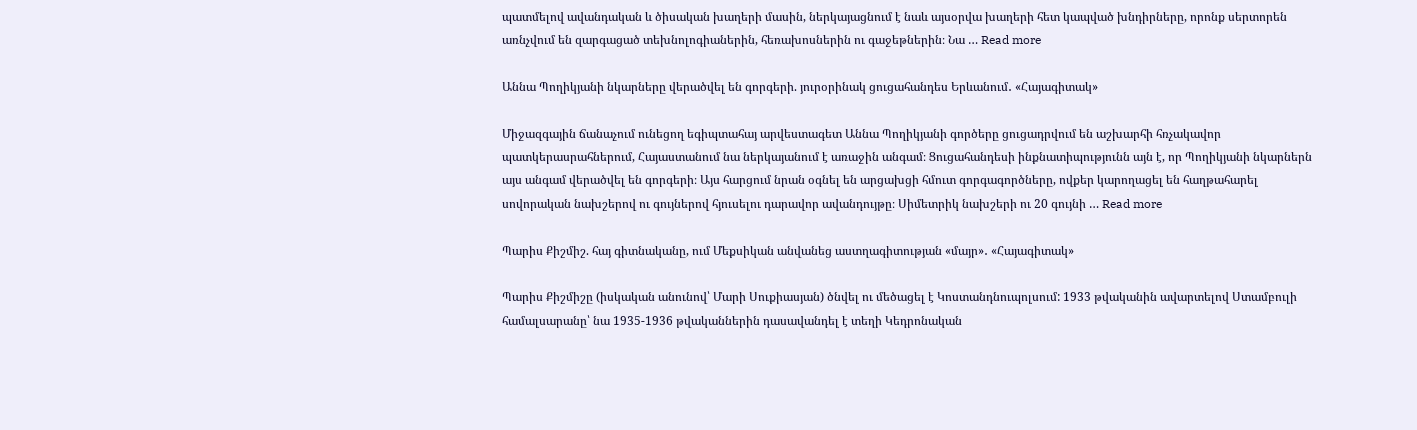պատմելով ավանդական և ծիսական խաղերի մասին, ներկայացնում է նաև այսօրվա խաղերի հետ կապված խնդիրները, որոնք սերտորեն առնչվում են զարգացած տեխնոլոգիաներին, հեռախոսներին ու գաջեթներին։ Նա … Read more

Աննա Պողիկյանի նկարները վերածվել են գորգերի. յուրօրինակ ցուցահանդես Երևանում․ «Հայագիտակ»

Միջազգային ճանաչում ունեցող եգիպտահայ արվեստագետ Աննա Պողիկյանի գործերը ցուցադրվում են աշխարհի հռչակավոր պատկերասրահներում, Հայաստանում նա ներկայանում է առաջին անգամ։ Ցուցահանդեսի ինքնատիպությունն այն է, որ Պողիկյանի նկարներն այս անգամ վերածվել են գորգերի։ Այս հարցում նրան օգնել են արցախցի հմուտ գորգագործները, ովքեր կարողացել են հաղթահարել սովորական նախշերով ու գույներով հյուսելու դարավոր ավանդույթը։ Սիմետրիկ նախշերի ու 20 գույնի … Read more

Պարիս Քիշմիշ. հայ գիտնականը, ում Մեքսիկան անվանեց աստղագիտության «մայր»․ «Հայագիտակ»

Պարիս Քիշմիշը (իսկական անունով՝ Մարի Սուքիասյան) ծնվել ու մեծացել է Կոստանդնուպոլսում: 1933 թվականին ավարտելով Ստամբուլի համալսարանը՝ նա 1935-1936 թվականներին դասավանդել է տեղի Կեդրոնական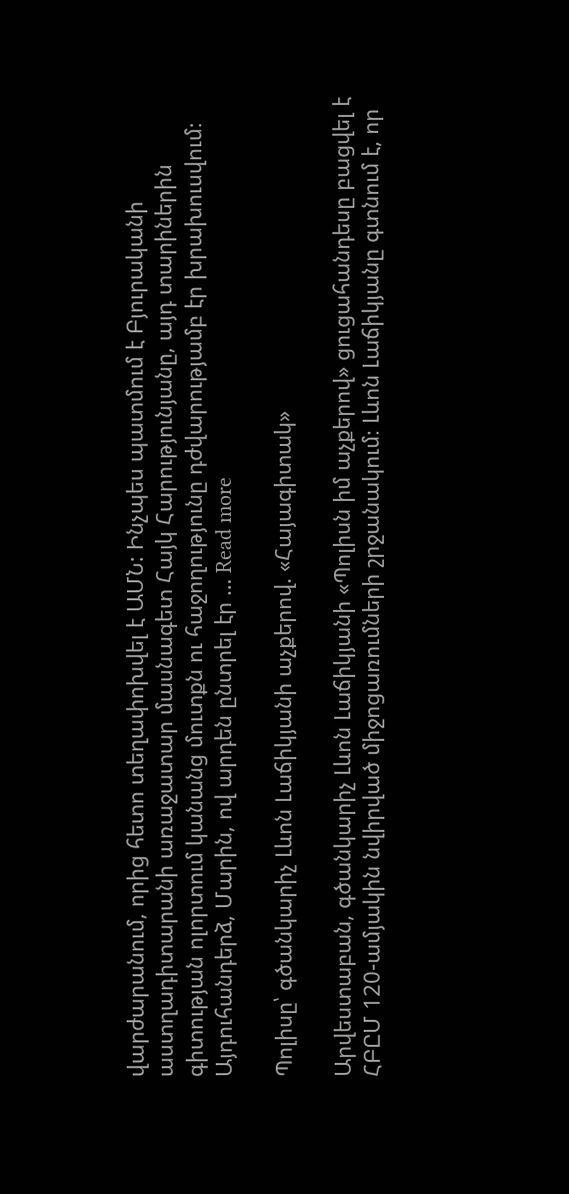վարժարանում, որից հետո տեղափոխվել է ԱՄՆ: Ինչպես պատմում է Բյուրականի աստղադիտարանի առաջատար մասնագետ Հայկ Հարությունյանը, այդ տարիներին գիտության ոլորտում կանանց մուտքն ու հաջողությունը դժվարությամբ էր խրախուսվում։ Այդուհանդերձ, Մարին, ով արդեն ընտրել էր … Read more

Պոլիսը՝ գծանկարիչ Լևոն Լաճիկյանի աչքերով. «Հայագիտակ»

Արվեստաբան, գծանկարիչ Լևոն Լաճիկյանի «Պոլիսն իմ աչքերով» ցուցահանդեսը բացվել է ՀԲԸՄ 120-ամյակին նվիրված միջոցառումների շրջանակում։ Լևոն Լաճիկյանը գտնում է, որ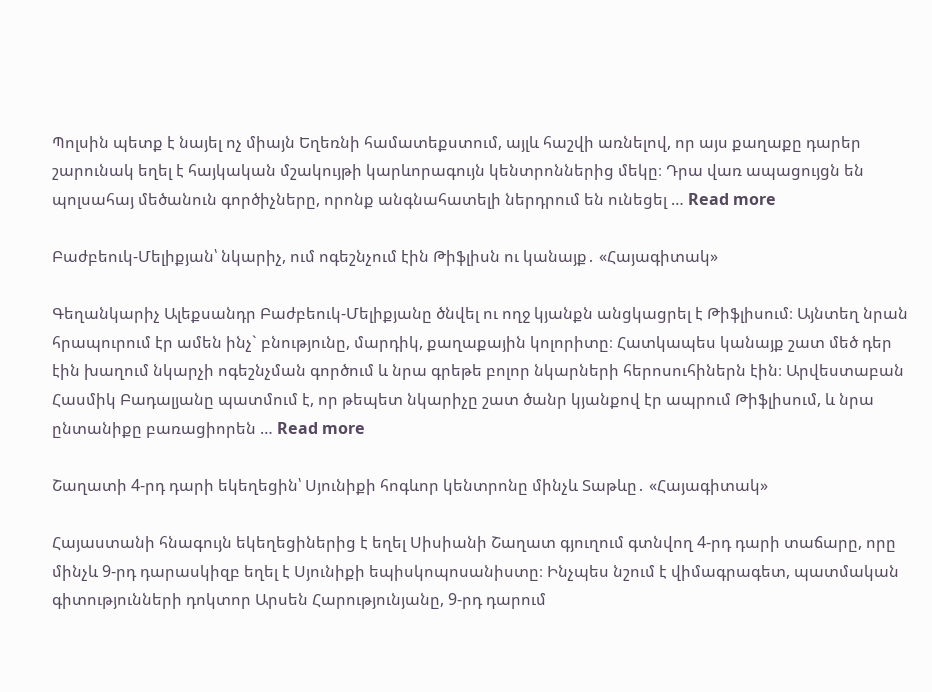Պոլսին պետք է նայել ոչ միայն Եղեռնի համատեքստում, այլև հաշվի առնելով, որ այս քաղաքը դարեր շարունակ եղել է հայկական մշակույթի կարևորագույն կենտրոններից մեկը։ Դրա վառ ապացույցն են պոլսահայ մեծանուն գործիչները, որոնք անգնահատելի ներդրում են ունեցել … Read more

Բաժբեուկ-Մելիքյան՝ նկարիչ, ում ոգեշնչում էին Թիֆլիսն ու կանայք․ «Հայագիտակ»

Գեղանկարիչ Ալեքսանդր Բաժբեուկ-Մելիքյանը ծնվել ու ողջ կյանքն անցկացրել է Թիֆլիսում։ Այնտեղ նրան հրապուրում էր ամեն ինչ` բնությունը, մարդիկ, քաղաքային կոլորիտը։ Հատկապես կանայք շատ մեծ դեր էին խաղում նկարչի ոգեշնչման գործում և նրա գրեթե բոլոր նկարների հերոսուհիներն էին։ Արվեստաբան Հասմիկ Բադալյանը պատմում է, որ թեպետ նկարիչը շատ ծանր կյանքով էր ապրում Թիֆլիսում, և նրա ընտանիքը բառացիորեն … Read more

Շաղատի 4-րդ դարի եկեղեցին՝ Սյունիքի հոգևոր կենտրոնը մինչև Տաթևը․ «Հայագիտակ»

Հայաստանի հնագույն եկեղեցիներից է եղել Սիսիանի Շաղատ գյուղում գտնվող 4-րդ դարի տաճարը, որը մինչև 9-րդ դարասկիզբ եղել է Սյունիքի եպիսկոպոսանիստը։ Ինչպես նշում է վիմագրագետ, պատմական գիտությունների դոկտոր Արսեն Հարությունյանը, 9-րդ դարում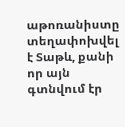աթոռանիստը տեղափոխվել է Տաթև, քանի որ այն գտնվում էր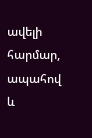ավելի հարմար, ապահով և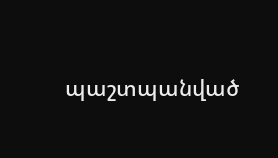պաշտպանված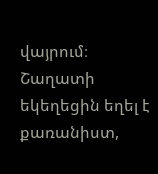վայրում։ Շաղատի եկեղեցին եղել է քառանիստ,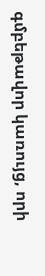գմբեթավոր կառույց, որի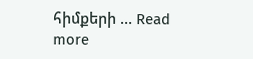հիմքերի … Read more